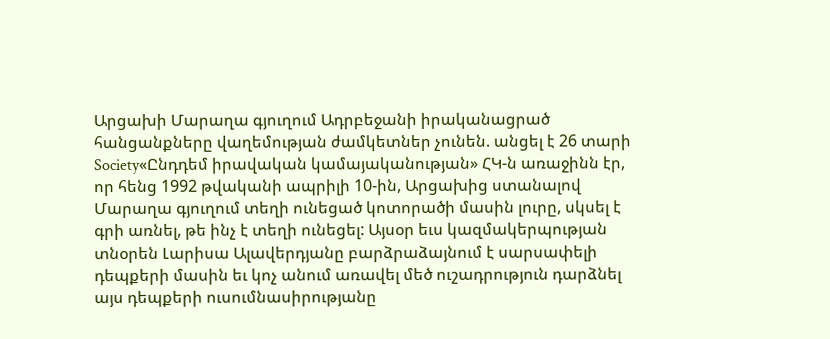Արցախի Մարաղա գյուղում Ադրբեջանի իրականացրած հանցանքները վաղեմության ժամկետներ չունեն. անցել է 26 տարի
Society«Ընդդեմ իրավական կամայականության» ՀԿ-ն առաջինն էր, որ հենց 1992 թվականի ապրիլի 10-ին, Արցախից ստանալով Մարաղա գյուղում տեղի ունեցած կոտորածի մասին լուրը, սկսել է գրի առնել, թե ինչ է տեղի ունեցել: Այսօր եւս կազմակերպության տնօրեն Լարիսա Ալավերդյանը բարձրաձայնում է սարսափելի դեպքերի մասին եւ կոչ անում առավել մեծ ուշադրություն դարձնել այս դեպքերի ուսումնասիրությանը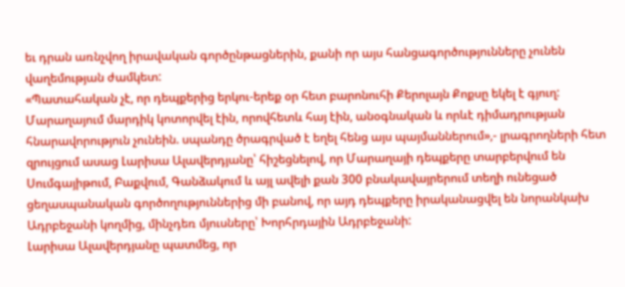եւ դրան առնչվող իրավական գործընթացներին, քանի որ այս հանցագործությունները չունեն վաղեմության ժամկետ:
«Պատահական չէ, որ դեպքերից երկու-երեք օր հետ բարոնուհի Քերոլայն Քոքսը եկել է գյուղ: Մարաղայում մարդիկ կոտորվել էին, որովհետև հայ էին, անօգնական և որևէ դիմադրության հնարավորություն չունեին. սպանդը ծրագրված է եղել հենց այս պայմաններում»,- լրագրողների հետ զրույցում ասաց Լարիսա Ալավերդյանը՝ հիշեցնելով, որ Մարաղայի դեպքերը տարբերվում են Սումգայիթում, Բաքվում, Գանձակում և այլ ավելի քան 300 բնակավայրերում տեղի ունեցած ցեղասպանական գործողություններից մի բանով, որ այդ դեպքերը իրականացվել են նորանկախ Ադրբեջանի կողմից, մինչդեռ մյուսները՝ Խորհրդային Ադրբեջանի:
Լարիսա Ալավերդյանը պատմեց, որ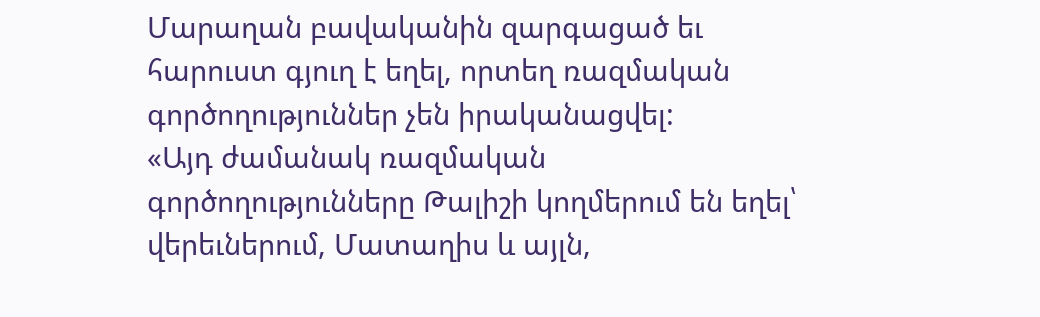Մարաղան բավականին զարգացած եւ հարուստ գյուղ է եղել, որտեղ ռազմական գործողություններ չեն իրականացվել:
«Այդ ժամանակ ռազմական գործողությունները Թալիշի կողմերում են եղել՝ վերեւներում, Մատաղիս և այլն,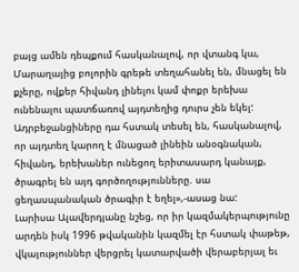բայց ամեն դեպքում հասկանալով, որ վտանգ կա, Մարաղայից բոլորին գրեթե տեղահանել են, մնացել են քչերը, ովքեր հիվանդ լինելու կամ փոքր երեխա ունենալու պատճառով այդտեղից դուրս չեն եկել: Ադրբեջանցիները դա հստակ տեսել են, հասկանալով, որ այդտեղ կարող է մնացած լինեին անօգնական, հիվանդ, երեխաներ ունեցող երիտասարդ կանայք, ծրագրել են այդ գործողությունները. սա ցեղասպանական ծրագիր է եղել»,-ասաց նա:
Լարիսա Ալավերդյանը նշեց, որ իր կազմակերպությունը արդեն իսկ 1996 թվականին կազմել էր հստակ փաթեթ, վկայություններ վերցրել կատարվածի վերաբերյալ եւ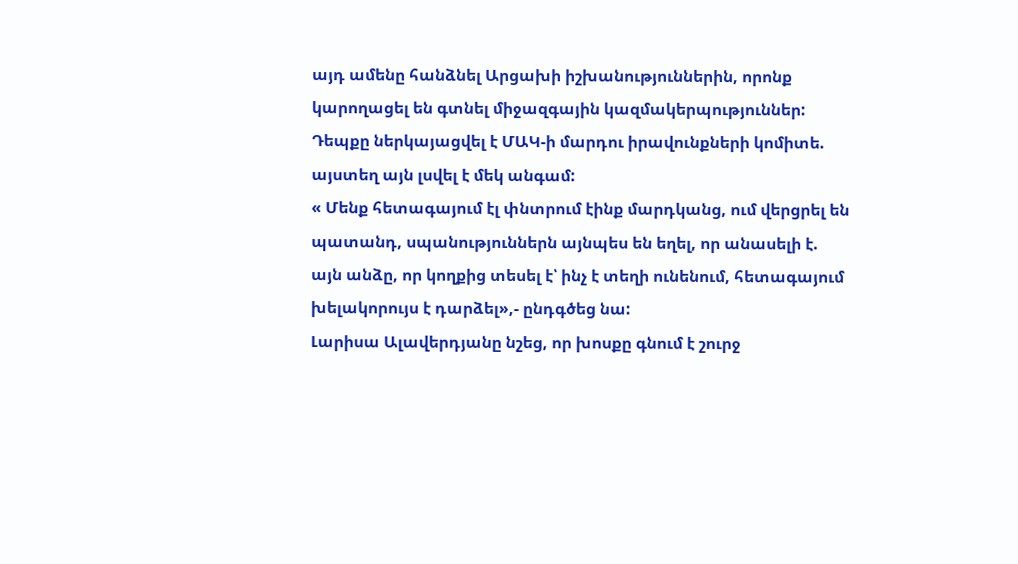այդ ամենը հանձնել Արցախի իշխանություններին, որոնք կարողացել են գտնել միջազգային կազմակերպություններ: Դեպքը ներկայացվել է ՄԱԿ-ի մարդու իրավունքների կոմիտե. այստեղ այն լսվել է մեկ անգամ:
« Մենք հետագայում էլ փնտրում էինք մարդկանց, ում վերցրել են պատանդ, սպանություններն այնպես են եղել, որ անասելի է. այն անձը, որ կողքից տեսել է՝ ինչ է տեղի ունենում, հետագայում խելակորույս է դարձել»,- ընդգծեց նա:
Լարիսա Ալավերդյանը նշեց, որ խոսքը գնում է շուրջ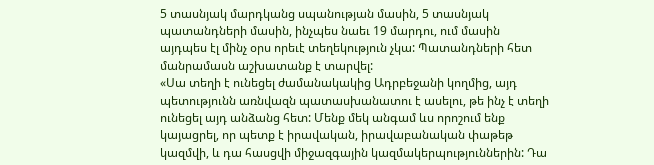5 տասնյակ մարդկանց սպանության մասին, 5 տասնյակ պատանդների մասին, ինչպես նաեւ 19 մարդու, ում մասին այդպես էլ մինչ օրս որեւէ տեղեկություն չկա: Պատանդների հետ մանրամասն աշխատանք է տարվել:
«Սա տեղի է ունեցել ժամանակակից Ադրբեջանի կողմից, այդ պետությունն առնվազն պատասխանատու է ասելու, թե ինչ է տեղի ունեցել այդ անձանց հետ: Մենք մեկ անգամ ևս որոշում ենք կայացրել, որ պետք է իրավական, իրավաբանական փաթեթ կազմվի, և դա հասցվի միջազգային կազմակերպություններին: Դա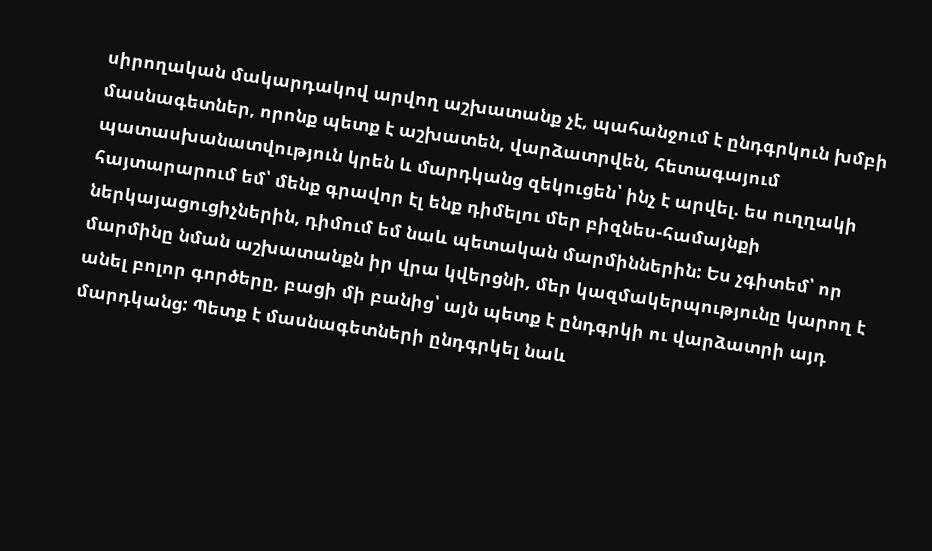սիրողական մակարդակով արվող աշխատանք չէ, պահանջում է ընդգրկուն խմբի մասնագետներ, որոնք պետք է աշխատեն, վարձատրվեն, հետագայում պատասխանատվություն կրեն և մարդկանց զեկուցեն՝ ինչ է արվել. ես ուղղակի հայտարարում եմ՝ մենք գրավոր էլ ենք դիմելու մեր բիզնես-համայնքի ներկայացուցիչներին, դիմում եմ նաև պետական մարմիններին: Ես չգիտեմ՝ որ մարմինը նման աշխատանքն իր վրա կվերցնի, մեր կազմակերպությունը կարող է անել բոլոր գործերը, բացի մի բանից՝ այն պետք է ընդգրկի ու վարձատրի այդ մարդկանց: Պետք է մասնագետների ընդգրկել նաև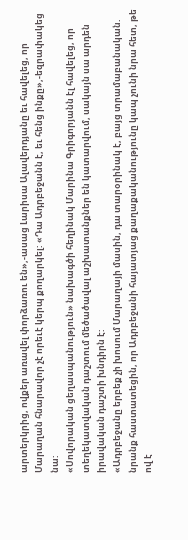արտերկրից, ովքեր առավել փորձառու են»,-ասաց Լարիսա Ալավերդյանը եւ հավելեց, որ Մարաղան հնարավոր չէ որեւէ կերպ քողարկել: «Դա Ադրբեջանն է, եւ հենց ինքը»,-եզրափակեց նա:
«Սովորական ցեղասպանություն» նախագծի հեղինակ Մարինա Գրիգորյանն էլ հավելեց, որ տեղեկատվական դաշտում մեծածավալ աշխատանքներ են կատարվում, սակայն սա արդեն իրավական դաշտի խնդիրն է:
«Ադրբեջանը երբեք չի խոսում Մարաղայի մասին, դա տարօրինակ է, բայց տրամաբանական. նրանք հաստատեցին, որ Ադրբեջանի հայատյաց քաղաքականությունը կապ չունի նրա հետ, թե ով է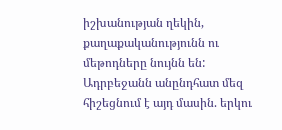իշխանության ղեկին, քաղաքականությունն ու մեթոդները նույնն են: Ադրբեջանն անընդհատ մեզ հիշեցնում է այդ մասին. երկու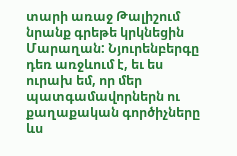տարի առաջ Թալիշում նրանք գրեթե կրկնեցին Մարաղան: Նյուրենբերգը դեռ առջևում է, եւ ես ուրախ եմ, որ մեր պատգամավորներն ու քաղաքական գործիչները ևս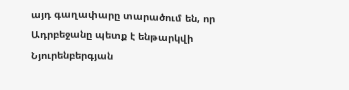այդ գաղափարը տարածում են, որ Ադրբեջանը պետք է ենթարկվի Նյուրենբերգյան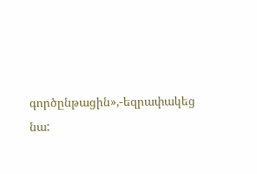գործընթացին»,-եզրափակեց նա: